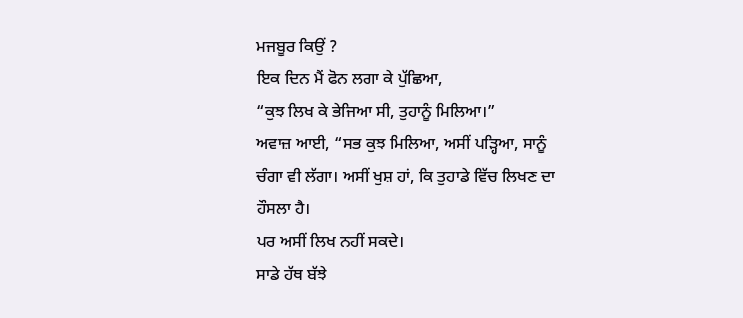ਮਜਬੂਰ ਕਿਉਂ ?
ਇਕ ਦਿਨ ਮੈਂ ਫੋਨ ਲਗਾ ਕੇ ਪੁੱਛਿਆ,
“ਕੁਝ ਲਿਖ ਕੇ ਭੇਜਿਆ ਸੀ, ਤੁਹਾਨੂੰ ਮਿਲਿਆ।”
ਅਵਾਜ਼ ਆਈ, “ਸਭ ਕੁਝ ਮਿਲਿਆ, ਅਸੀਂ ਪੜ੍ਹਿਆ, ਸਾਨੂੰ ਚੰਗਾ ਵੀ ਲੱਗਾ। ਅਸੀਂ ਖੁਸ਼ ਹਾਂ, ਕਿ ਤੁਹਾਡੇ ਵਿੱਚ ਲਿਖਣ ਦਾ ਹੌਸਲਾ ਹੈ।
ਪਰ ਅਸੀਂ ਲਿਖ ਨਹੀਂ ਸਕਦੇ।
ਸਾਡੇ ਹੱਥ ਬੱਝੇ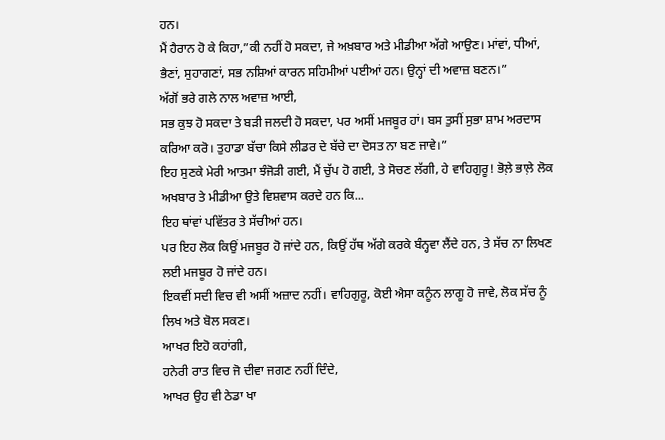ਹਨ।
ਮੈਂ ਹੈਰਾਨ ਹੋ ਕੇ ਕਿਹਾ,”ਕੀ ਨਹੀਂ ਹੋ ਸਕਦਾ, ਜੇ ਅਖ਼ਬਾਰ ਅਤੇ ਮੀਡੀਆ ਅੱਗੇ ਆਉਣ। ਮਾਂਵਾਂ, ਧੀਆਂ, ਭੈਣਾਂ, ਸੁਹਾਗਣਾਂ, ਸਭ ਨਸ਼ਿਆਂ ਕਾਰਨ ਸਹਿਮੀਆਂ ਪਈਆਂ ਹਨ। ਉਨ੍ਹਾਂ ਦੀ ਅਵਾਜ਼ ਬਣਨ।”
ਅੱਗੋਂ ਭਰੇ ਗਲੇ ਨਾਲ ਅਵਾਜ਼ ਆਈ,
ਸਭ ਕੁਝ ਹੋ ਸਕਦਾ ਤੇ ਬੜੀ ਜਲਦੀ ਹੋ ਸਕਦਾ, ਪਰ ਅਸੀਂ ਮਜਬੂਰ ਹਾਂ। ਬਸ ਤੁਸੀਂ ਸੁਭਾ ਸ਼ਾਮ ਅਰਦਾਸ ਕਰਿਆ ਕਰੋ। ਤੁਹਾਡਾ ਬੱਚਾ ਕਿਸੇ ਲੀਡਰ ਦੇ ਬੱਚੇ ਦਾ ਦੋਸਤ ਨਾ ਬਣ ਜਾਵੇ।”
ਇਹ ਸੁਣਕੇ ਮੇਰੀ ਆਤਮਾ ਝੰਜੋੜੀ ਗਈ, ਮੈਂ ਚੁੱਪ ਹੋ ਗਈ, ਤੇ ਸੋਚਣ ਲੱਗੀ, ਹੇ ਵਾਹਿਗੁਰੂ! ਭੋਲ਼ੇ ਭਾਲ਼ੇ ਲੋਕ ਅਖਬਾਰ ਤੇ ਮੀਡੀਆ ਉਤੇ ਵਿਸ਼ਵਾਸ ਕਰਦੇ ਹਨ ਕਿ...
ਇਹ ਥਾਂਵਾਂ ਪਵਿੱਤਰ ਤੇ ਸੱਚੀਆਂ ਹਨ।
ਪਰ ਇਹ ਲੋਕ ਕਿਉਂ ਮਜਬੂਰ ਹੋ ਜਾਂਦੇ ਹਨ, ਕਿਉਂ ਹੱਥ ਅੱਗੇ ਕਰਕੇ ਬੰਨ੍ਹਵਾ ਲੈਂਦੇ ਹਨ, ਤੇ ਸੱਚ ਨਾ ਲਿਖਣ ਲਈ ਮਜਬੂਰ ਹੋ ਜਾਂਦੇ ਹਨ।
ਇਕਵੀਂ ਸਦੀ ਵਿਚ ਵੀ ਅਸੀਂ ਅਜ਼ਾਦ ਨਹੀਂ। ਵਾਹਿਗੁਰੂ, ਕੋਈ ਐਸਾ ਕਨੂੰਨ ਲਾਗੂ ਹੋ ਜਾਵੇ, ਲੋਕ ਸੱਚ ਨੂੰ ਲਿਖ ਅਤੇ ਬੋਲ ਸਕਣ।
ਆਖਰ ਇਹੋ ਕਹਾਂਗੀ,
ਹਨੇਰੀ ਰਾਤ ਵਿਚ ਜੋ ਦੀਵਾ ਜਗਣ ਨਹੀਂ ਦਿੰਦੇ,
ਆਖਰ ਉਹ ਵੀ ਠੇਡਾ ਖਾ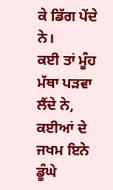ਕੇ ਡਿੱਗ ਪੇਂਦੇ ਨੇ।
ਕਈ ਤਾਂ ਮੂੰਹ ਮੱਥਾ ਪੜਵਾ ਲੈਂਦੇ ਨੇ,
ਕਈਆਂ ਦੇ ਜਖਮ ਇਨੇ ਡੂੰਘੇ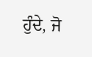ਹੁੰਦੇ, ਜੋ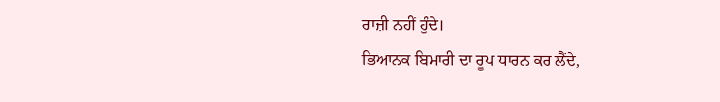ਰਾਜ਼ੀ ਨਹੀਂ ਹੁੰਦੇ।
ਭਿਆਨਕ ਬਿਮਾਰੀ ਦਾ ਰੂਪ ਧਾਰਨ ਕਰ ਲੈਂਦੇ,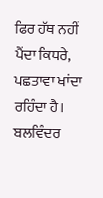ਫਿਰ ਹੱਥ ਨਹੀਂ ਪੈਂਦਾ ਕਿਧਰੇ,
ਪਛਤਾਵਾ ਖਾਂਦਾ ਰਹਿੰਦਾ ਹੈ।
ਬਲਵਿੰਦਰ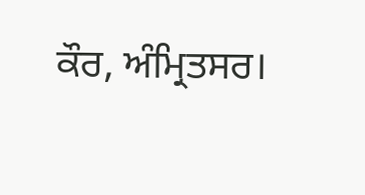ਕੌਰ, ਅੰਮ੍ਰਿਤਸਰ।